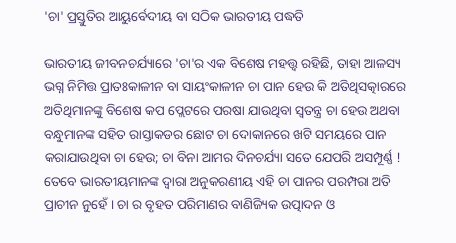'ଚା' ପ୍ରସ୍ତୁତିର ଆୟୁର୍ବେଦୀୟ ବା ସଠିକ ଭାରତୀୟ ପଦ୍ଧତି

ଭାରତୀୟ ଜୀବନଚର୍ଯ୍ୟାରେ 'ଚା'ର ଏକ ବିଶେଷ ମହତ୍ତ୍ୱ ରହିଛି, ତାହା ଆଳସ୍ୟ ଭଗ୍ନ ନିମିତ୍ତ ପ୍ରାତଃକାଳୀନ ବା ସାୟଂକାଳୀନ ଚା ପାନ ହେଉ କି ଅତିଥିସତ୍କାରରେ ଅତିଥିମାନଙ୍କୁ ବିଶେଷ କପ ପ୍ଲେଟରେ ପରଷା ଯାଉଥିବା ସ୍ୱତନ୍ତ୍ର ଚା ହେଉ ଅଥବା ବନ୍ଧୁମାନଙ୍କ ସହିତ ରାସ୍ତାକଡର ଛୋଟ ଚା ଦୋକାନରେ ଖଟି ସମୟରେ ପାନ କରାଯାଉଥିବା ଚା ହେଉ; ଚା ବିନା ଆମର ଦିନଚର୍ଯ୍ୟା ସତେ ଯେପରି ଅସମ୍ପୂର୍ଣ୍ଣ ! ତେବେ ଭାରତୀୟମାନଙ୍କ ଦ୍ୱାରା ଅନୁକରଣୀୟ ଏହି ଚା ପାନର ପରମ୍ପରା ଅତି ପ୍ରାଚୀନ ନୁହେଁ । ଚା ର ବୃହତ ପରିମାଣର ବାଣିଜ୍ୟିକ ଉତ୍ପାଦନ ଓ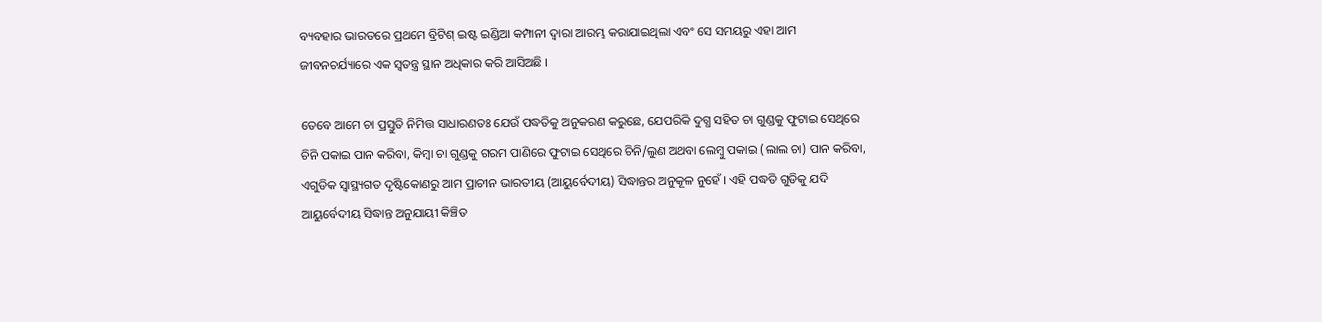ବ୍ୟବହାର ଭାରତରେ ପ୍ରଥମେ ବ୍ରିଟିଶ୍ ଇଷ୍ଟ ଇଣ୍ଡିଆ କମ୍ପାନୀ ଦ୍ୱାରା ଆରମ୍ଭ କରାଯାଇଥିଲା ଏବଂ ସେ ସମୟରୁ ଏହା ଆମ ଜୀବନଚର୍ଯ୍ୟାରେ ଏକ ସ୍ୱତନ୍ତ୍ର ସ୍ଥାନ ଅଧିକାର କରି ଆସିଅଛି ।

ତେବେ ଆମେ ଚା ପ୍ରସ୍ତୁତି ନିମିତ୍ତ ସାଧାରଣତଃ ଯେଉଁ ପଦ୍ଧତିକୁ ଅନୁକରଣ କରୁଛେ, ଯେପରିକି ଦୁଗ୍ଧ ସହିତ ଚା ଗୁଣ୍ଡକୁ ଫୁଟାଇ ସେଥିରେ ଚିନି ପକାଇ ପାନ କରିବା, କିମ୍ବା ଚା ଗୁଣ୍ଡକୁ ଗରମ ପାଣିରେ ଫୁଟାଇ ସେଥିରେ ଚିନି/ଲୁଣ ଅଥବା ଲେମ୍ବୁ ପକାଇ (ଲାଲ ଚା) ପାନ କରିବା, ଏଗୁଡିକ ସ୍ଵାସ୍ଥ୍ୟଗତ ଦୃଷ୍ଟିକୋଣରୁ ଆମ ପ୍ରାଚୀନ ଭାରତୀୟ (ଆୟୁର୍ବେଦୀୟ) ସିଦ୍ଧାନ୍ତର ଅନୁକୂଳ ନୁହେଁ । ଏହି ପଦ୍ଧତି ଗୁଡିକୁ ଯଦି ଆୟୁର୍ବେଦୀୟ ସିଦ୍ଧାନ୍ତ ଅନୁଯାୟୀ କିଞ୍ଚିତ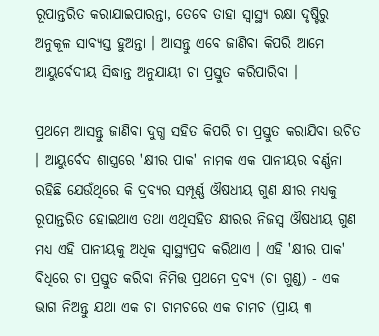ରୂପାନ୍ତରିତ କରାଯାଇପାରନ୍ତା, ତେବେ ତାହା ସ୍ଵାସ୍ଥ୍ୟ ରକ୍ଷା ଦୃଷ୍ଟିରୁ ଅନୁକୂଳ ସାବ୍ୟସ୍ତ ହୁଅନ୍ତା । ଆସନ୍ତୁ ଏବେ ଜାଣିବା କିପରି ଆମେ ଆୟୁର୍ବେଦୀୟ ସିଦ୍ଧାନ୍ତ ଅନୁଯାୟୀ ଚା ପ୍ରସ୍ତୁତ କରିପାରିବା ।

ପ୍ରଥମେ ଆସନ୍ତୁ ଜାଣିବା ଦୁଗ୍ଧ ସହିତ କିପରି ଚା ପ୍ରସ୍ତୁତ କରାଯିବା ଉଚିତ । ଆୟୁର୍ବେଦ ଶାସ୍ତ୍ରରେ 'କ୍ଷୀର ପାକ' ନାମକ ଏକ ପାନୀୟର ବର୍ଣ୍ଣନା ରହିଛି ଯେଉଁଥିରେ କି ଦ୍ରବ୍ୟର ସମ୍ପୂର୍ଣ୍ଣ ଔଷଧୀୟ ଗୁଣ କ୍ଷୀର ମଧ୍ୟକୁ ରୂପାନ୍ତରିତ ହୋଇଥାଏ ତଥା ଏଥିସହିତ କ୍ଷୀରର ନିଜସ୍ୱ ଔଷଧୀୟ ଗୁଣ ମଧ୍ୟ ଏହି ପାନୀୟକୁ ଅଧିକ ସ୍ଵାସ୍ଥ୍ୟପ୍ରଦ କରିଥାଏ । ଏହି 'କ୍ଷୀର ପାକ' ବିଧିରେ ଚା ପ୍ରସ୍ତୁତ କରିବା ନିମିତ୍ତ ପ୍ରଥମେ ଦ୍ରବ୍ୟ (ଚା ଗୁଣ୍ଡ) - ଏକ ଭାଗ ନିଅନ୍ତୁ ଯଥା ଏକ ଚା ଚାମଚରେ ଏକ ଚାମଚ (ପ୍ରାୟ ୩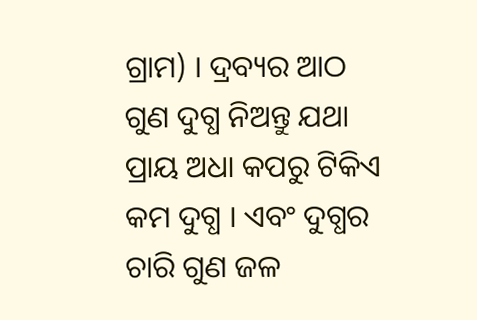ଗ୍ରାମ) । ଦ୍ରବ୍ୟର ଆଠ ଗୁଣ ଦୁଗ୍ଧ ନିଅନ୍ତୁ ଯଥା ପ୍ରାୟ ଅଧା କପରୁ ଟିକିଏ କମ ଦୁଗ୍ଧ । ଏବଂ ଦୁଗ୍ଧର ଚାରି ଗୁଣ ଜଳ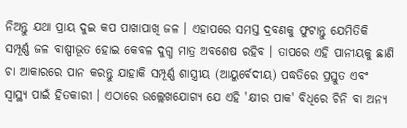ନିଅନ୍ତୁ ଯଥା ପ୍ରାୟ ଦୁଇ କପ ପାଖାପାଖି ଜଳ । ଏହାପରେ ସମସ୍ତ ଦ୍ରବଣକୁ ଫୁଟାନ୍ତୁ ଯେମିତିକି ସମ୍ପୂର୍ଣ୍ଣ ଜଳ ବାଷ୍ପୀଭୂତ ହୋଇ କେବଳ ଦୁଗ୍ଧ ମାତ୍ର ଅବଶେଷ ରହିବ । ତାପରେ ଏହି ପାନୀୟକୁ ଛାଣି ଚା ଆକାରରେ ପାନ କରନ୍ତୁ ଯାହାକି ସମ୍ପୂର୍ଣ୍ଣ ଶାସ୍ତ୍ରୀୟ (ଆୟୁର୍ବେଦୀୟ) ପଦ୍ଧତିରେ ପ୍ରସ୍ତୁତ ଏବଂ ସ୍ୱାସ୍ଥ୍ୟ ପାଇଁ ହିତକାରୀ । ଏଠାରେ ଉଲ୍ଲେଖଯୋଗ୍ୟ ଯେ ଏହି 'କ୍ଷୀର ପାକ' ବିଧିରେ ଚିନି ବା ଅନ୍ୟ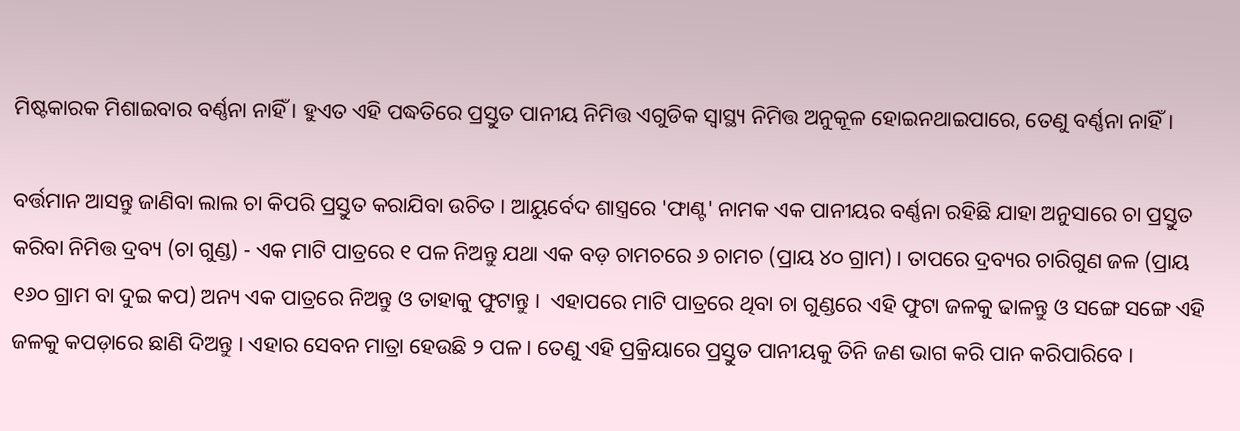ମିଷ୍ଟକାରକ ମିଶାଇବାର ବର୍ଣ୍ଣନା ନାହିଁ । ହୁଏତ ଏହି ପଦ୍ଧତିରେ ପ୍ରସ୍ତୁତ ପାନୀୟ ନିମିତ୍ତ ଏଗୁଡିକ ସ୍ୱାସ୍ଥ୍ୟ ନିମିତ୍ତ ଅନୁକୂଳ ହୋଇନଥାଇପାରେ, ତେଣୁ ବର୍ଣ୍ଣନା ନାହିଁ ।

ବର୍ତ୍ତମାନ ଆସନ୍ତୁ ଜାଣିବା ଲାଲ ଚା କିପରି ପ୍ରସ୍ତୁତ କରାଯିବା ଉଚିତ । ଆୟୁର୍ବେଦ ଶାସ୍ତ୍ରରେ 'ଫାଣ୍ଟ' ନାମକ ଏକ ପାନୀୟର ବର୍ଣ୍ଣନା ରହିଛି ଯାହା ଅନୁସାରେ ଚା ପ୍ରସ୍ତୁତ କରିବା ନିମିତ୍ତ ଦ୍ରବ୍ୟ (ଚା ଗୁଣ୍ଡ) - ଏକ ମାଟି ପାତ୍ରରେ ୧ ପଳ ନିଅନ୍ତୁ ଯଥା ଏକ ବଡ଼ ଚାମଚରେ ୬ ଚାମଚ (ପ୍ରାୟ ୪୦ ଗ୍ରାମ) । ତାପରେ ଦ୍ରବ୍ୟର ଚାରିଗୁଣ ଜଳ (ପ୍ରାୟ ୧୬୦ ଗ୍ରାମ ବା ଦୁଇ କପ) ଅନ୍ୟ ଏକ ପାତ୍ରରେ ନିଅନ୍ତୁ ଓ ତାହାକୁ ଫୁଟାନ୍ତୁ ।  ଏହାପରେ ମାଟି ପାତ୍ରରେ ଥିବା ଚା ଗୁଣ୍ଡରେ ଏହି ଫୁଟା ଜଳକୁ ଢାଳନ୍ତୁ ଓ ସଙ୍ଗେ ସଙ୍ଗେ ଏହି ଜଳକୁ କପଡ଼ାରେ ଛାଣି ଦିଅନ୍ତୁ । ଏହାର ସେବନ ମାତ୍ରା ହେଉଛି ୨ ପଳ । ତେଣୁ ଏହି ପ୍ରକ୍ରିୟାରେ ପ୍ରସ୍ତୁତ ପାନୀୟକୁ ତିନି ଜଣ ଭାଗ କରି ପାନ କରିପାରିବେ ।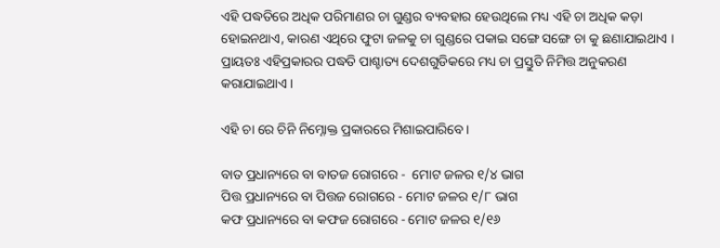ଏହି ପଦ୍ଧତିରେ ଅଧିକ ପରିମାଣର ଚା ଗୁଣ୍ଡର ବ୍ୟବହାର ହେଉଥିଲେ ମଧ୍ୟ ଏହି ଚା ଅଧିକ କଡ଼ା ହୋଇନଥାଏ, କାରଣ ଏଥିରେ ଫୁଟା ଜଳକୁ ଚା ଗୁଣ୍ଡରେ ପକାଇ ସଙ୍ଗେ ସଙ୍ଗେ ଚା କୁ ଛଣାଯାଇଥାଏ । ପ୍ରାୟତଃ ଏହିପ୍ରକାରର ପଦ୍ଧତି ପାଶ୍ଚାତ୍ୟ ଦେଶଗୁଡିକରେ ମଧ୍ୟ ଚା ପ୍ରସ୍ତୁତି ନିମିତ୍ତ ଅନୁକରଣ କରାଯାଇଥାଏ ।

ଏହି ଚା ରେ ଚିନି ନିମ୍ନୋକ୍ତ ପ୍ରକାରରେ ମିଶାଇପାରିବେ ।

ବାତ ପ୍ରଧାନ୍ୟରେ ବା ବାତଜ ରୋଗରେ -  ମୋଟ ଜଳର ୧/୪ ଭାଗ
ପିତ୍ତ ପ୍ରଧାନ୍ୟରେ ବା ପିତ୍ତଜ ରୋଗରେ - ମୋଟ ଜଳର ୧/୮ ଭାଗ
କଫ ପ୍ରଧାନ୍ୟରେ ବା କଫଜ ରୋଗରେ - ମୋଟ ଜଳର ୧/୧୬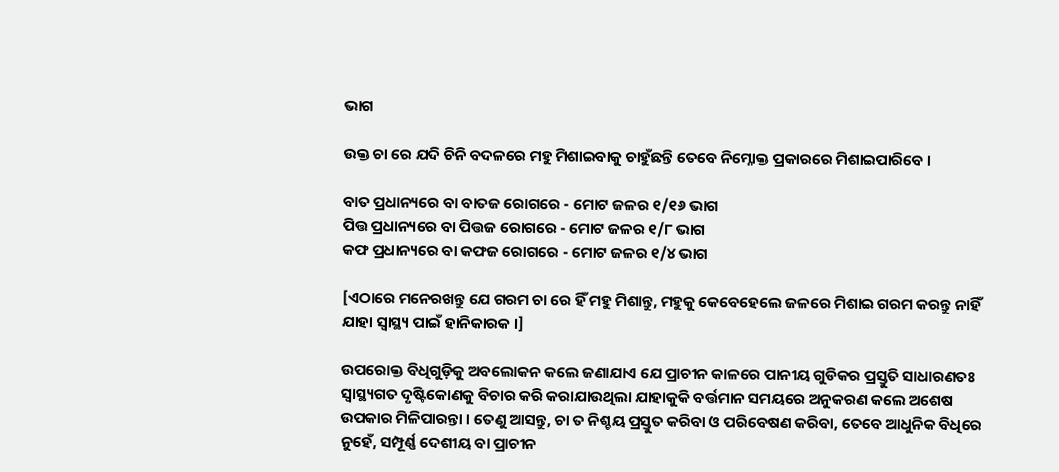ଭାଗ

ଉକ୍ତ ଚା ରେ ଯଦି ଚିନି ବଦଳରେ ମହୁ ମିଶାଇବାକୁ ଚାହୁଁଛନ୍ତି ତେବେ ନିମ୍ନୋକ୍ତ ପ୍ରକାରରେ ମିଶାଇପାରିବେ ।

ବାତ ପ୍ରଧାନ୍ୟରେ ବା ବାତଜ ରୋଗରେ - ମୋଟ ଜଳର ୧/୧୬ ଭାଗ
ପିତ୍ତ ପ୍ରଧାନ୍ୟରେ ବା ପିତ୍ତଜ ରୋଗରେ - ମୋଟ ଜଳର ୧/୮ ଭାଗ
କଫ ପ୍ରଧାନ୍ୟରେ ବା କଫଜ ରୋଗରେ - ମୋଟ ଜଳର ୧/୪ ଭାଗ

[ଏଠାରେ ମନେରଖନ୍ତୁ ଯେ ଗରମ ଚା ରେ ହିଁ ମହୁ ମିଶାନ୍ତୁ, ମହୁକୁ କେବେହେଲେ ଜଳରେ ମିଶାଇ ଗରମ କରନ୍ତୁ ନାହିଁ ଯାହା ସ୍ୱାସ୍ଥ୍ୟ ପାଇଁ ହାନିକାରକ ।]

ଉପରୋକ୍ତ ବିଧିଗୁଡ଼ିକୁ ଅବଲୋକନ କଲେ ଜଣାଯାଏ ଯେ ପ୍ରାଚୀନ କାଳରେ ପାନୀୟ ଗୁଡିକର ପ୍ରସ୍ତୁତି ସାଧାରଣତଃ ସ୍ୱାସ୍ଥ୍ୟଗତ ଦୃଷ୍ଟିକୋଣକୁ ବିଚାର କରି କରାଯାଉଥିଲା ଯାହାକୁକି ବର୍ତ୍ତମାନ ସମୟରେ ଅନୁକରଣ କଲେ ଅଶେଷ ଉପକାର ମିଳିପାରନ୍ତା । ତେଣୁ ଆସନ୍ତୁ, ଚା ତ ନିଶ୍ଚୟ ପ୍ରସ୍ତୁତ କରିବା ଓ ପରିବେଷଣ କରିବା, ତେବେ ଆଧୁନିକ ବିଧିରେ ନୁହେଁ, ସମ୍ପୂର୍ଣ୍ଣ ଦେଶୀୟ ବା ପ୍ରାଚୀନ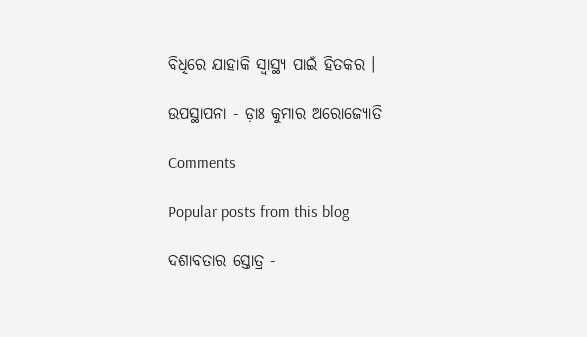ବିଧିରେ ଯାହାକି ସ୍ୱାସ୍ଥ୍ୟ ପାଇଁ ହିତକର ।

ଉପସ୍ଥାପନା - ଡ଼ାଃ କୁମାର ଅରୋଜ୍ୟୋତି

Comments

Popular posts from this blog

ଦଶାବତାର ସ୍ତୋତ୍ର -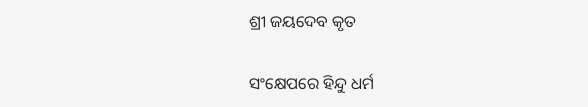ଶ୍ରୀ ଜୟଦେବ କୃତ

ସଂକ୍ଷେପରେ ହିନ୍ଦୁ ଧର୍ମ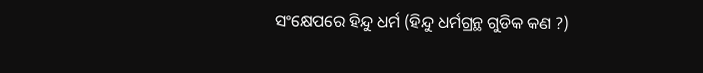ସଂକ୍ଷେପରେ ହିନ୍ଦୁ ଧର୍ମ (ହିନ୍ଦୁ ଧର୍ମଗ୍ରନ୍ଥ ଗୁଡିକ କଣ ?)